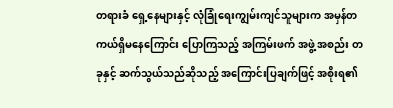တရားခံ ရှေ့နေများနှင့် လုံခြုံရေးကျွမ်းကျင်သူများက အမှန်တကယ်ရှိမနေကြောင်း ပြောကြသည့် အကြမ်းဖက် အဖွဲ့ အစည်း တခုနှင့် ဆက်သွယ်သည်ဆိုသည့် အကြောင်းပြချက်ဖြင့် အစိုးရ၏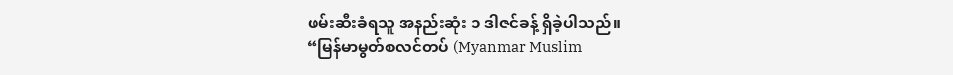ဖမ်းဆီးခံရသူ အနည်းဆုံး ၁ ဒါဇင်ခန့် ရှိခဲ့ပါသည်။
“မြန်မာမွတ်စလင်တပ် (Myanmar Muslim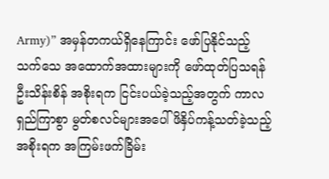Army)” အမှန်တကယ်ရှိနေကြာင်း ဖော်ပြနိုင်သည့် သက်သေ အထောက်အထားများကို ဖော်ထုတ်ပြသရန် ဦးသိန်းစိန် အစိုးရက ငြင်းပယ်ခဲ့သည့်အတွက် ကာလရှည်ကြာစွာ မွတ်စလင်များအပေါ် ဖိနှိပ်ကန့်သတ်ခဲ့သည့် အစိုးရက အကြမ်းဖက်ခြိမ်း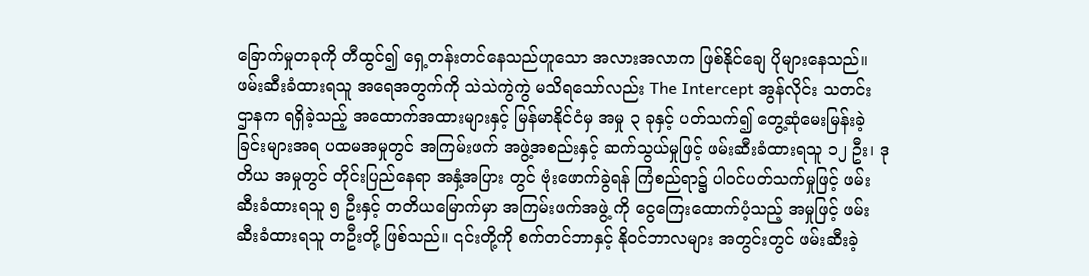ခြောက်မှုတခုကို တီထွင်၍ ရှေ့တန်းတင်နေသည်ဟူသော အလားအလာက ဖြစ်နိုင်ချေ ပိုများနေသည်။
ဖမ်းဆီးခံထားရသူ အရေအတွက်ကို သဲသဲကွဲကွဲ မသိရသော်လည်း The Intercept အွန်လိုင်း သတင်းဌာနက ရရှိခဲ့သည့် အထောက်အထားများနှင့် မြန်မာနိုင်ငံမှ အမှု ၃ ခုနှင့် ပတ်သက်၍ တွေ့ဆုံမေးမြန်းခဲ့ခြင်းများအရ ပထမအမှုတွင် အကြမ်းဖက် အဖွဲ့အစည်းနှင့် ဆက်သွယ်မှုဖြင့် ဖမ်းဆီးခံထားရသူ ၁၂ ဦး၊ ဒုတိယ အမှုတွင် တိုင်းပြည်နေရာ အနှံ့အပြား တွင် ဗုံးဖောက်ခွဲရန် ကြံစည်ရာ၌ ပါဝင်ပတ်သက်မှုဖြင့် ဖမ်းဆီးခံထားရသူ ၅ ဦးနှင့် တတိယမြောက်မှာ အကြမ်းဖက်အဖွဲ့ ကို ငွေကြေးထောက်ပံ့သည့် အမှုဖြင့် ဖမ်းဆီးခံထားရသူ တဦးတို့ ဖြစ်သည်။ ၎င်းတို့ကို စက်တင်ဘာနှင့် နိုဝင်ဘာလများ အတွင်းတွင် ဖမ်းဆီးခဲ့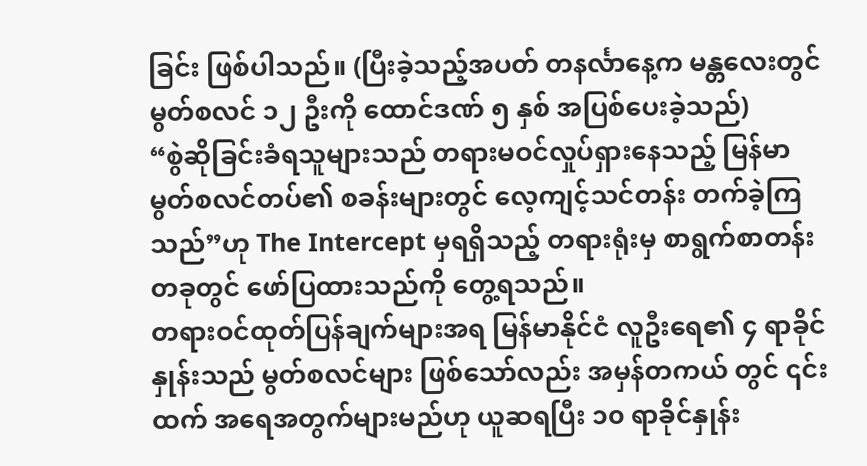ခြင်း ဖြစ်ပါသည်။ (ပြီးခဲ့သည့်အပတ် တနင်္လာနေ့က မန္တလေးတွင် မွတ်စလင် ၁၂ ဦးကို ထောင်ဒဏ် ၅ နှစ် အပြစ်ပေးခဲ့သည်)
“စွဲဆိုခြင်းခံရသူများသည် တရားမဝင်လှုပ်ရှားနေသည့် မြန်မာမွတ်စလင်တပ်၏ စခန်းများတွင် လေ့ကျင့်သင်တန်း တက်ခဲ့ကြသည်”ဟု The Intercept မှရရှိသည့် တရားရုံးမှ စာရွက်စာတန်းတခုတွင် ဖော်ပြထားသည်ကို တွေ့ရသည်။
တရားဝင်ထုတ်ပြန်ချက်များအရ မြန်မာနိုင်ငံ လူဦးရေ၏ ၄ ရာခိုင်နှုန်းသည် မွတ်စလင်များ ဖြစ်သော်လည်း အမှန်တကယ် တွင် ၎င်းထက် အရေအတွက်များမည်ဟု ယူဆရပြီး ၁၀ ရာခိုင်နှုန်း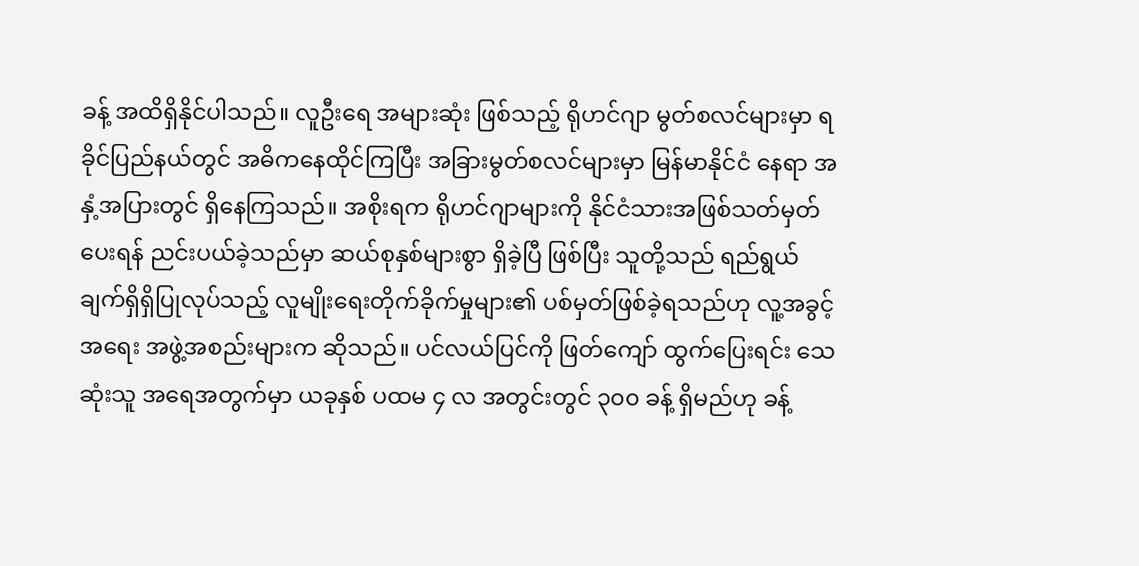ခန့် အထိရှိနိုင်ပါသည်။ လူဦးရေ အများဆုံး ဖြစ်သည့် ရိုဟင်ဂျာ မွတ်စလင်များမှာ ရခိုင်ပြည်နယ်တွင် အဓိကနေထိုင်ကြပြီး အခြားမွတ်စလင်များမှာ မြန်မာနိုင်ငံ နေရာ အနှံ့အပြားတွင် ရှိနေကြသည်။ အစိုးရက ရိုဟင်ဂျာများကို နိုင်ငံသားအဖြစ်သတ်မှတ်ပေးရန် ညင်းပယ်ခဲ့သည်မှာ ဆယ်စုနှစ်များစွာ ရှိခဲ့ပြီ ဖြစ်ပြီး သူတို့သည် ရည်ရွယ်ချက်ရှိရှိပြုလုပ်သည့် လူမျိုးရေးတိုက်ခိုက်မှုများ၏ ပစ်မှတ်ဖြစ်ခဲ့ရသည်ဟု လူ့အခွင့်အရေး အဖွဲ့အစည်းများက ဆိုသည်။ ပင်လယ်ပြင်ကို ဖြတ်ကျော် ထွက်ပြေးရင်း သေဆုံးသူ အရေအတွက်မှာ ယခုနှစ် ပထမ ၄ လ အတွင်းတွင် ၃၀၀ ခန့် ရှိမည်ဟု ခန့်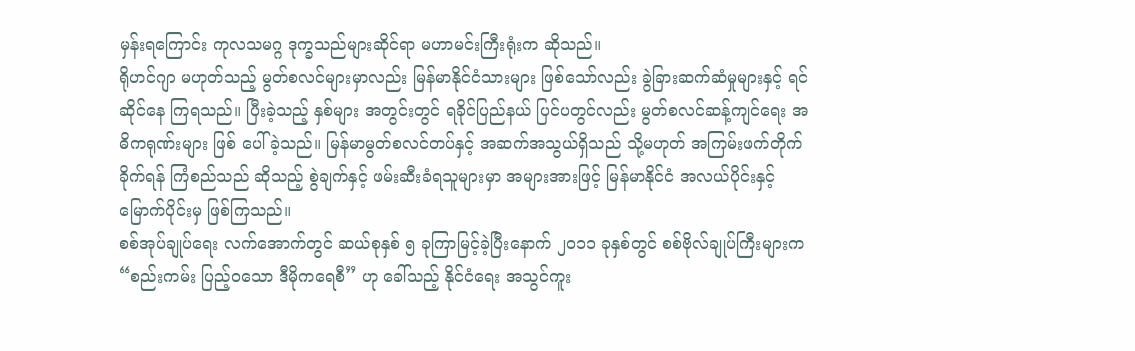မှန်းရကြောင်း ကုလသမဂ္ဂ ဒုက္ခသည်များဆိုင်ရာ မဟာမင်းကြီးရုံးက ဆိုသည်။
ရိုဟင်ဂျာ မဟုတ်သည့် မွတ်စလင်များမှာလည်း မြန်မာနိုင်ငံသားများ ဖြစ်သော်လည်း ခွဲခြားဆက်ဆံမှုများနှင့် ရင်ဆိုင်နေ ကြရသည်။ ပြီးခဲ့သည့် နှစ်များ အတွင်းတွင် ရခိုင်ပြည်နယ် ပြင်ပတွင်လည်း မွတ်စလင်ဆန့်ကျင်ရေး အဓိကရုဏ်းများ ဖြစ် ပေါ်ခဲ့သည်။ မြန်မာမွတ်စလင်တပ်နှင့် အဆက်အသွယ်ရှိသည် သို့မဟုတ် အကြမ်းဖက်တိုက်ခိုက်ရန် ကြံစည်သည် ဆိုသည့် စွဲချက်နှင့် ဖမ်းဆီးခံရသူများမှာ အများအားဖြင့် မြန်မာနိုင်ငံ အလယ်ပိုင်းနှင့် မြောက်ပိုင်းမှ ဖြစ်ကြသည်။
စစ်အုပ်ချုပ်ရေး လက်အောက်တွင် ဆယ်စုနှစ် ၅ ခုကြာမြင့်ခဲ့ပြီးနောက် ၂၀၁၁ ခုနှစ်တွင် စစ်ဗိုလ်ချုပ်ကြီးများက “စည်းကမ်း ပြည့်ဝသော ဒီမိုကရေစီ” ဟု ခေါ်သည့် နိုင်ငံရေး အသွင်ကူး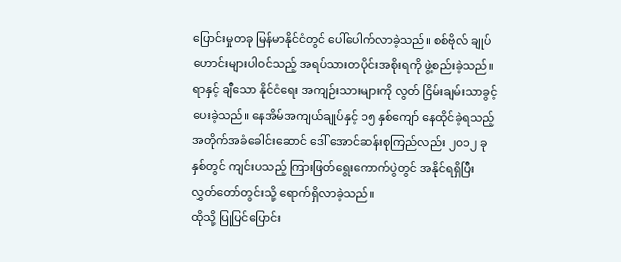ပြောင်းမှုတခု မြန်မာနိုင်ငံတွင် ပေါ်ပေါက်လာခဲ့သည်။ စစ်ဗိုလ် ချုပ် ဟောင်းများပါဝင်သည့် အရပ်သားတပိုင်းအစိုးရကို ဖွဲ့စည်းခဲ့သည်။ ရာနှင့် ချီသော နိုင်ငံရေး အကျဉ်းသားများကို လွတ် ငြိမ်းချမ်းသာခွင့် ပေးခဲ့သည်။ နေအိမ်အကျယ်ချုပ်နှင့် ၁၅ နှစ်ကျော် နေထိုင်ခဲ့ရသည့် အတိုက်အခံခေါင်းဆောင် ဒေါ် အောင်ဆန်းစုကြည်လည်း ၂၀၁၂ ခုနှစ်တွင် ကျင်းပသည့် ကြားဖြတ်ရွေးကောက်ပွဲတွင် အနိုင်ရရှိပြီး လွှတ်တော်တွင်းသို့ ရောက်ရှိလာခဲ့သည်။
ထိုသို့ ပြုပြင်ပြောင်း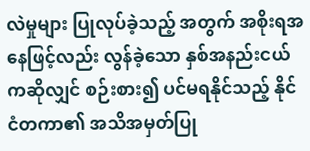လဲမှုများ ပြုလုပ်ခဲ့သည့် အတွက် အစိုးရအနေဖြင့်လည်း လွန်ခဲ့သော နှစ်အနည်းငယ်ကဆိုလျှင် စဉ်းစား၍ ပင်မရနိုင်သည့် နိုင်ငံတကာ၏ အသိအမှတ်ပြု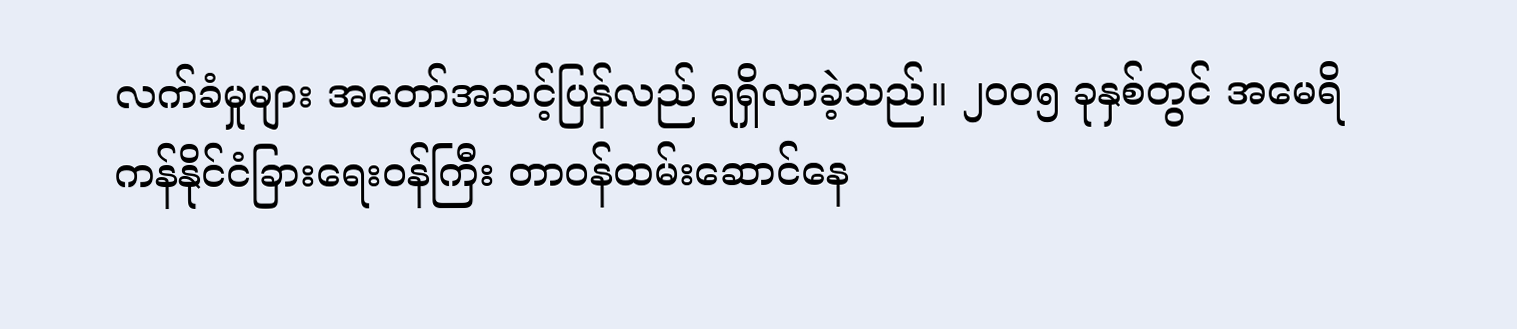လက်ခံမှုများ အတော်အသင့်ပြန်လည် ရရှိလာခဲ့သည်။ ၂၀၀၅ ခုနှစ်တွင် အမေရိကန်နိုင်ငံခြားရေးဝန်ကြီး တာဝန်ထမ်းဆောင်နေ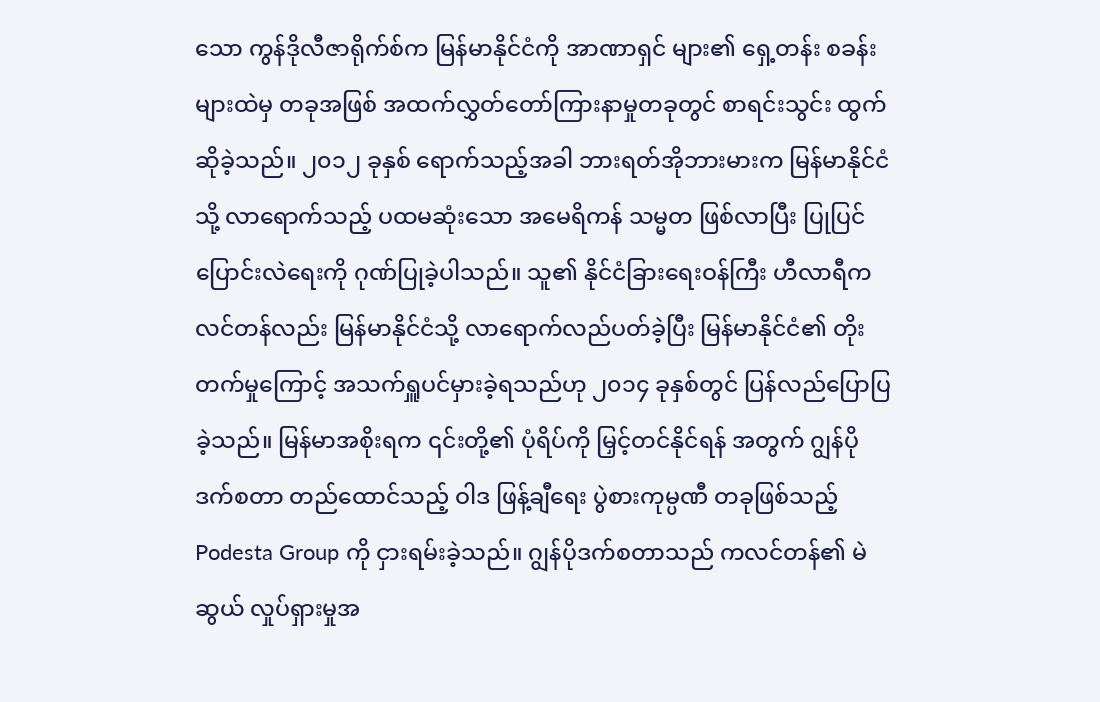သော ကွန်ဒိုလီဇာရိုက်စ်က မြန်မာနိုင်ငံကို အာဏာရှင် များ၏ ရှေ့တန်း စခန်းများထဲမှ တခုအဖြစ် အထက်လွှတ်တော်ကြားနာမှုတခုတွင် စာရင်းသွင်း ထွက်ဆိုခဲ့သည်။ ၂၀၁၂ ခုနှစ် ရောက်သည့်အခါ ဘားရတ်အိုဘားမားက မြန်မာနိုင်ငံသို့ လာရောက်သည့် ပထမဆုံးသော အမေရိကန် သမ္မတ ဖြစ်လာပြီး ပြုပြင်ပြောင်းလဲရေးကို ဂုဏ်ပြုခဲ့ပါသည်။ သူ၏ နိုင်ငံခြားရေးဝန်ကြီး ဟီလာရီကလင်တန်လည်း မြန်မာနိုင်ငံသို့ လာရောက်လည်ပတ်ခဲ့ပြီး မြန်မာနိုင်ငံ၏ တိုးတက်မှုကြောင့် အသက်ရှူပင်မှားခဲ့ရသည်ဟု ၂၀၁၄ ခုနှစ်တွင် ပြန်လည်ပြောပြခဲ့သည်။ မြန်မာအစိုးရက ၎င်းတို့၏ ပုံရိပ်ကို မြှင့်တင်နိုင်ရန် အတွက် ဂျွန်ပိုဒက်စတာ တည်ထောင်သည့် ဝါဒ ဖြန့်ချီရေး ပွဲစားကုမ္ပဏီ တခုဖြစ်သည့် Podesta Group ကို ငှားရမ်းခဲ့သည်။ ဂျွန်ပိုဒက်စတာသည် ကလင်တန်၏ မဲဆွယ် လှုပ်ရှားမှုအ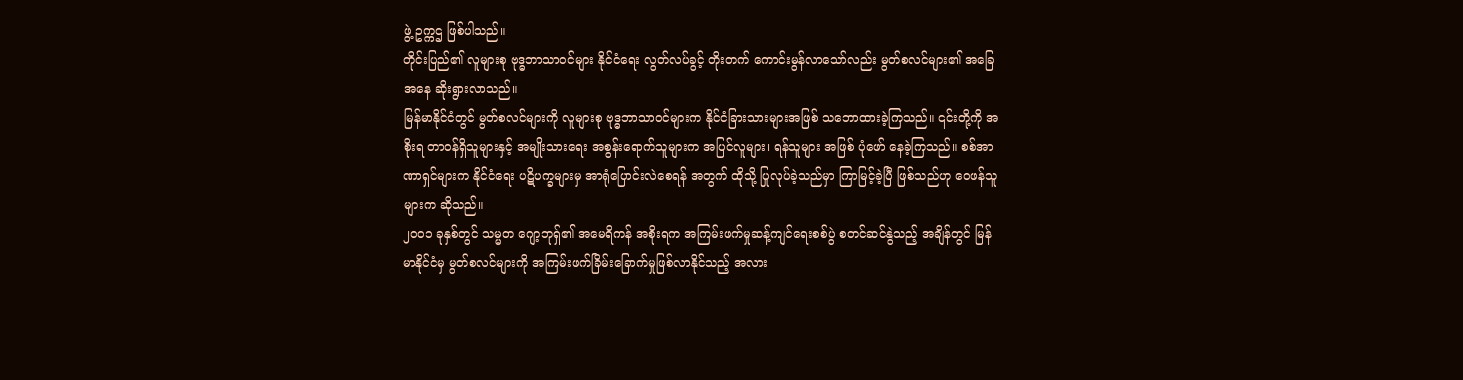ဖွဲ့ ဥက္ကဌ ဖြစ်ပါသည်။
တိုင်းပြည်၏ လူများစု ဗုဒ္ဓဘာသာဝင်များ နိုင်ငံရေး လွတ်လပ်ခွင့် တိုးတက် ကောင်းမွန်လာသော်လည်း မွတ်စလင်များ၏ အခြေအနေ ဆိုးရွားလာသည်။
မြန်မာနိုင်ငံတွင် မွတ်စလင်များကို လူများစု ဗုဒ္ဓဘာသာဝင်များက နိုင်ငံခြားသားများအဖြစ် သဘောထားခဲ့ကြသည်။ ၎င်းတို့ကို အစိုးရ တာဝန်ရှိသူများနှင့် အမျိုးသားရေး အစွန်းရောက်သူများက အပြင်လူများ၊ ရန်သူများ အဖြစ် ပုံဖော် နေခဲ့ကြသည်။ စစ်အာဏာရှင်များက နိုင်ငံရေး ပဋိပက္ခများမှ အာရုံပြောင်းလဲစေရန် အတွက် ထိုသို့ ပြုလုပ်ခဲ့သည်မှာ ကြာမြင့်ခဲ့ပြီ ဖြစ်သည်ဟု ဝေဖန်သူများက ဆိုသည်။
၂၀၀၁ ခုနှစ်တွင် သမ္မတ ဂျော့ဘုရှ်၏ အမေရိကန် အစိုးရက အကြမ်းဖက်မှုဆန့်ကျင်ရေးစစ်ပွဲ စတင်ဆင်နွဲသည့် အချိန်တွင် မြန်မာနိုင်ငံမှ မွတ်စလင်များကို အကြမ်းဖက်ခြိမ်းခြောက်မှုဖြစ်လာနိုင်သည့် အလား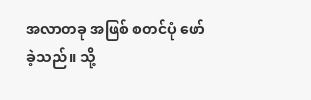အလာတခု အဖြစ် စတင်ပုံ ဖော်ခဲ့သည်။ သို့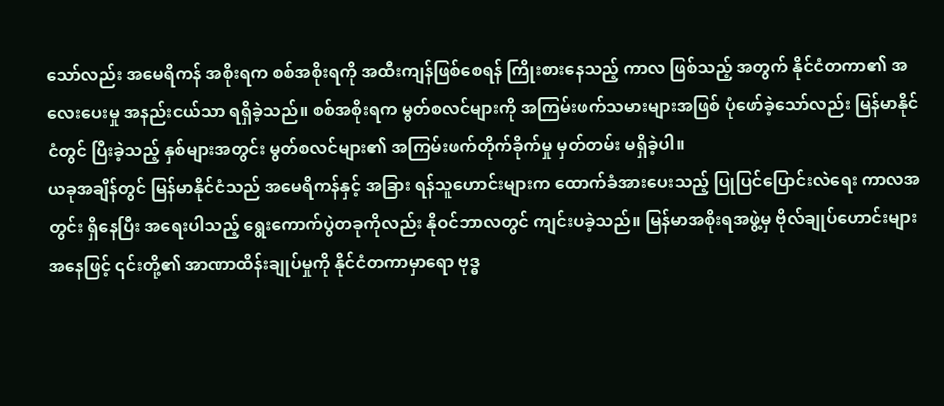သော်လည်း အမေရိကန် အစိုးရက စစ်အစိုးရကို အထီးကျန်ဖြစ်စေရန် ကြိုးစားနေသည့် ကာလ ဖြစ်သည့် အတွက် နိုင်ငံတကာ၏ အလေးပေးမှု အနည်းငယ်သာ ရရှိခဲ့သည်။ စစ်အစိုးရက မွတ်စလင်များကို အကြမ်းဖက်သမားများအဖြစ် ပုံဖော်ခဲ့သော်လည်း မြန်မာနိုင်ငံတွင် ပြီးခဲ့သည့် နှစ်များအတွင်း မွတ်စလင်များ၏ အကြမ်းဖက်တိုက်ခိုက်မှု မှတ်တမ်း မရှိခဲ့ပါ။
ယခုအချိန်တွင် မြန်မာနိုင်ငံသည် အမေရိကန်နှင့် အခြား ရန်သူဟောင်းများက ထောက်ခံအားပေးသည့် ပြုပြင်ပြောင်းလဲရေး ကာလအတွင်း ရှိနေပြီး အရေးပါသည့် ရွေးကောက်ပွဲတခုကိုလည်း နိုဝင်ဘာလတွင် ကျင်းပခဲ့သည်။ မြန်မာအစိုးရအဖွဲ့မှ ဗိုလ်ချုပ်ဟောင်းများ အနေဖြင့် ၎င်းတို့၏ အာဏာထိန်းချုပ်မှုကို နိုင်ငံတကာမှာရော ဗုဒ္ဓ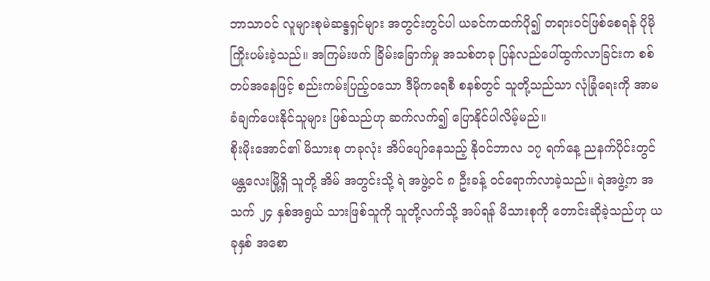ဘာသာဝင် လူများစုမဲဆန္ဒရှင်များ အတွင်းတွင်ပါ ယခင်ကထက်ပို၍ တရားဝင်ဖြစ်စေရန် ပိုမို ကြိုးပမ်းခဲ့သည်။ အကြမ်းဖက် ခြိမ်းခြောက်မှု အသစ်တခု ပြန်လည်ပေါ်ထွက်လာခြင်းက စစ်တပ်အနေဖြင့် စည်းကမ်းပြည့်ဝသော ဒီမိုကရေစီ စနစ်တွင် သူတို့သည်သာ လုံခြုံရေးကို အာမခံချက်ပေးနိုင်သူများ ဖြစ်သည်ဟု ဆက်လက်၍ ပြောနိုင်ပါလိမ့်မည်။
စိုးမိုးအောင်၏ မိသားစု တခုလုံး အိပ်ပျော်နေသည့် နိုဝင်ဘာလ ၁၇ ရက်နေ့ ညနက်ပိုင်းတွင် မန္တလေးမြို့ရှိ သူတို့ အိမ် အတွင်းသို့ ရဲ အဖွဲ့ဝင် ၈ ဦးခန့် ဝင်ရောက်လာခဲ့သည်။ ရဲအဖွဲ့က အသက် ၂၄ နှစ်အရွယ် သားဖြစ်သူကို သူတို့လက်သို့ အပ်ရန် မိသားစုကို တောင်းဆိုခဲ့သည်ဟု ယခုနှစ် အစော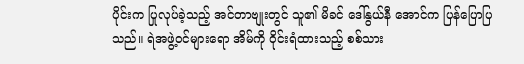ပိုင်းက ပြုလုပ်ခဲ့သည့် အင်တာဗျုးတွင် သူ၏ မိခင် ဒေါ်နွယ်နီ အောင်က ပြန်ပြောပြသည်။ ရဲအဖွဲ့ဝင်များရော အိမ်ကို ဝိုင်းရံထားသည့် စစ်သား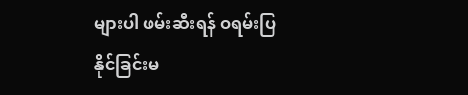များပါ ဖမ်းဆီးရန် ဝရမ်းပြနိုင်ခြင်းမ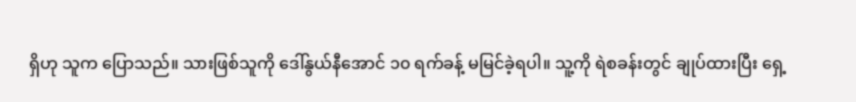ရှိဟု သူက ပြောသည်။ သားဖြစ်သူကို ဒေါ်နွယ်နီအောင် ၁၀ ရက်ခန့် မမြင်ခဲ့ရပါ။ သူ့ကို ရဲစခန်းတွင် ချုပ်ထားပြီး ရှေ့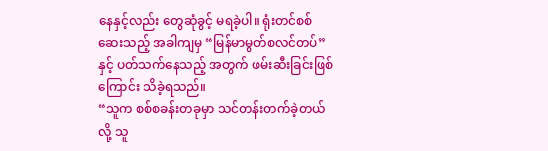နေနှင့်လည်း တွေဆုံခွင့် မရခဲ့ပါ။ ရုံးတင်စစ်ဆေးသည့် အခါကျမှ “မြန်မာမွတ်စလင်တပ်”နှင့် ပတ်သက်နေသည့် အတွက် ဖမ်းဆီးခြင်းဖြစ်ကြောင်း သိခဲ့ရသည်။
“သူက စစ်စခန်းတခုမှာ သင်တန်းတက်ခဲ့တယ်လို့ သူ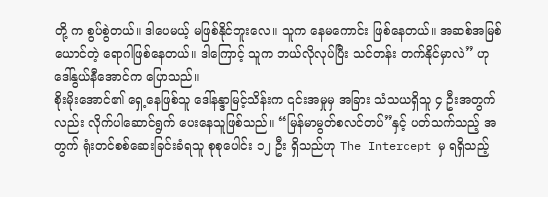တို့ က စွပ်စွဲတယ်။ ဒါပေမယ့် မဖြစ်နိုင်ဘူးလေ။ သူက နေမကောင်း ဖြစ်နေတယ်။ အဆစ်အမြစ်ယောင်တဲ့ ရောဂါဖြစ်နေတယ်။ ဒါကြောင့် သူက ဘယ်လိုလုပ်ပြီး သင်တန်း တက်နိုင်မှာလဲ” ဟု ဒေါ်နွယ်နီအောင်က ပြောသည်။
စိုးမိုးအောင်၏ ရှေ့နေဖြစ်သူ ဒေါ်နန္ဒာမြင့်သိန်းက ၎င်းအမှုမှ အခြား သံသယရှိသူ ၄ ဦးအတွက်လည်း လိုက်ပါဆောင်ရွက် ပေးနေသူဖြစ်သည်။ “မြန်မာမွတ်စလင်တပ်”နှင့် ပတ်သက်သည့် အတွက် ရုံးတင်စစ်ဆေးခြင်းခံရသူ စုစုပေါင်း ၁၂ ဦး ရှိသည်ဟု The Intercept မှ ရရှိသည့်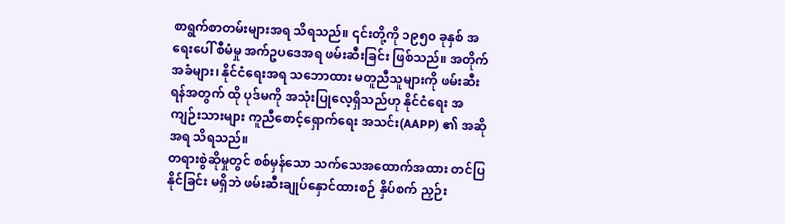စာရွက်စာတမ်းများအရ သိရသည်။ ၎င်းတို့ကို ၁၉၅၀ ခုနှစ် အရေးပေါ် စီမံမှု အက်ဥပဒေအရ ဖမ်းဆီးခြင်း ဖြစ်သည်။ အတိုက်အခံများ၊ နိုင်ငံရေးအရ သဘောထား မတူညီသူများကို ဖမ်းဆီးရန်အတွက် ထို ပုဒ်မကို အသုံးပြုလေ့ရှိသည်ဟု နိုင်ငံရေး အကျဉ်းသားများ ကူညီစောင့်ရှောက်ရေး အသင်း(AAPP) ၏ အဆိုအရ သိရသည်။
တရားစွဲဆိုမှုတွင် စစ်မှန်သော သက်သေအထောက်အထား တင်ပြနိုင်ခြင်း မရှိဘဲ ဖမ်းဆီးချုပ်နှောင်ထားစဉ် နှိပ်စက် ညှဉ်း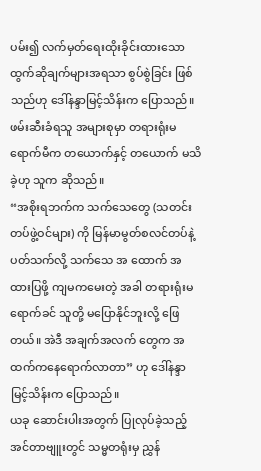ပမ်း၍ လက်မှတ်ရေးထိုးခိုင်းထားသော ထွက်ဆိုချက်များအရသာ စွပ်စွဲခြင်း ဖြစ်သည်ဟု ဒေါ်နန္ဒာမြင့်သိန်းက ပြောသည်။ ဖမ်းဆီးခံရသူ အများစုမှာ တရားရုံးမရောက်မီက တယောက်နှင့် တယောက် မသိခဲ့ဟု သူက ဆိုသည်။
“အစိုးရဘက်က သက်သေတွေ (သတင်းတပ်ဖွဲ့ဝင်များ) ကို မြန်မာမွတ်စလင်တပ်နဲ့ ပတ်သက်လို့ သက်သေ အ ထောက် အထားပြဖို့ ကျမကမေးတဲ့ အခါ တရားရုံးမရောက်ခင် သူတို့ မပြောနိုင်ဘူးလို့ ဖြေတယ်။ အဲဒီ အချက်အလက် တွေက အထက်ကနေရောက်လာတာ” ဟု ဒေါ်နန္ဒာမြင့်သိန်းက ပြောသည်။
ယခု ဆောင်းပါးအတွက် ပြုလုပ်ခဲ့သည့် အင်တာဗျူးတွင် သမ္မတရုံးမှ ညွှန်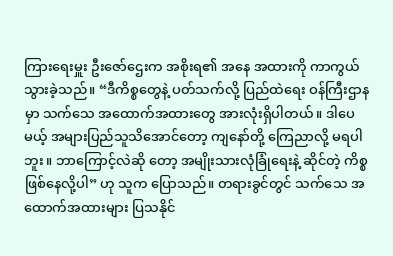ကြားရေးမှူး ဦးဇော်ဌေးက အစိုးရ၏ အနေ အထားကို ကာကွယ်သွားခဲ့သည်။ “ဒီကိစ္စတွေနဲ့ ပတ်သက်လို့ ပြည်ထဲရေး ဝန်ကြီးဌာနမှာ သက်သေ အထောက်အထားတွေ အားလုံးရှိပါတယ်။ ဒါပေမယ့် အများပြည်သူသိအောင်တော့ ကျနော်တို့ ကြေညာလို့ မရပါဘူး။ ဘာကြောင့်လဲဆို တော့ အမျိုးသားလုံခြုံရေးနဲ့ ဆိုင်တဲ့ ကိစ္စဖြစ်နေလို့ပါ” ဟု သူက ပြောသည်။ တရားခွင်တွင် သက်သေ အထောက်အထားများ ပြသနိုင်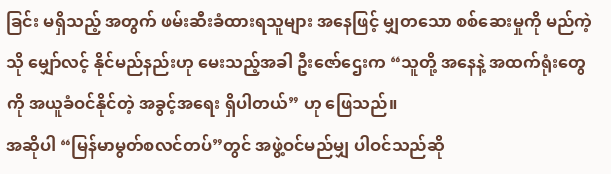ခြင်း မရှိသည့် အတွက် ဖမ်းဆီးခံထားရသူများ အနေဖြင့် မျှတသော စစ်ဆေးမှုကို မည်ကဲ့သို မျှော်လင့် နိုင်မည်နည်းဟု မေးသည့်အခါ ဦးဇော်ဌေးက “သူတို့ အနေနဲ့ အထက်ရုံးတွေကို အယူခံဝင်နိုင်တဲ့ အခွင့်အရေး ရှိပါတယ်” ဟု ဖြေသည်။
အဆိုပါ “မြန်မာမွတ်စလင်တပ်”တွင် အဖွဲ့ဝင်မည်မျှ ပါဝင်သည်ဆို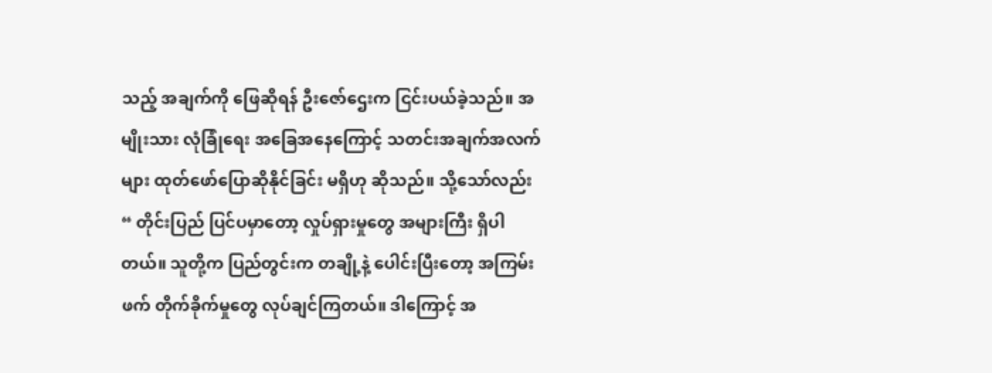သည့် အချက်ကို ဖြေဆိုရန် ဦးဇော်ဌေးက ငြင်းပယ်ခဲ့သည်။ အမျိုးသား လုံခြုံရေး အခြေအနေကြောင့် သတင်းအချက်အလက်များ ထုတ်ဖော်ပြောဆိုနိုင်ခြင်း မရှိဟု ဆိုသည်။ သို့သော်လည်း “ တိုင်းပြည် ပြင်ပမှာတော့ လှုပ်ရှားမှုတွေ အများကြီး ရှိပါတယ်။ သူတို့က ပြည်တွင်းက တချို့နဲ့ ပေါင်းပြီးတော့ အကြမ်းဖက် တိုက်ခိုက်မှုတွေ လုပ်ချင်ကြတယ်။ ဒါကြောင့် အ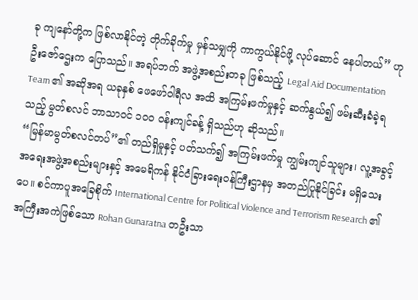ခု ကျနော်တို့က ဖြစ်လာနိုင်တဲ့ တိုက်ခိုက်မှု မှန်သမျှကို ကာကွယ်နိုင်ဖို့ လုပ်ဆောင် နေပါတယ်” ဟု ဦးဇော်ဌေးက ပြောသည်။ အရပ်ဘက် အဖွဲ့အစည်းတခု ဖြစ်သည့် Legal Aid Documentation Team ၏ အဆိုအရ ယခုနှစ် ဖေဖော်ဝါရီလ အထိ အကြမ်းဖက်မှုနှင့် ဆက်နွယ်၍ ဖမ်းဆီးခံခဲ့ရသည့် မွတ်စလင် ဘာသာဝင် ၁၀၀ ဝန်းကျင်ခန့် ရှိသည်ဟု ဆိုသည်။
“မြန်မာမွတ်စလင်တပ်”၏ တည်ရှိမှုနှင့် ပတ်သက်၍ အကြမ်းဖက်မှု ကျွမ်းကျင်သူများ၊ လူ့အခွင့် အရေးအဖွဲ့အစည်းများနှင့် အမေရိကန် နိုင်ငံခြားရေးဝန်ကြီးဌာနမှ အတည်ပြုနိုင်ခြင်း မရှိသေးပေ။ စင်ကာပူအခြေစိုက် International Centre for Political Violence and Terrorism Research ၏ အကြီးအကဲဖြစ်သော Rohan Gunaratna တဦးသာ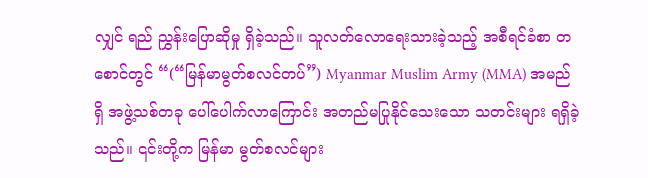လျှင် ရည် ညွှန်းပြောဆိုမှု ရှိခဲ့သည်။ သူလတ်လောရေးသားခဲ့သည့် အစီရင်ခံစာ တစောင်တွင် “(“မြန်မာမွတ်စလင်တပ်”) Myanmar Muslim Army (MMA) အမည်ရှိ အဖွဲ့သစ်တခု ပေါ်ပေါက်လာကြောင်း အတည်မပြုနိုင်သေးသော သတင်းများ ရရှိခဲ့သည်။ ၎င်းတို့က မြန်မာ မွတ်စလင်များ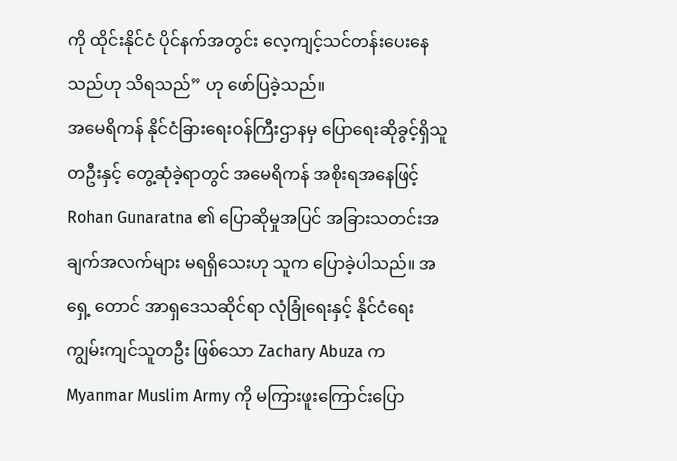ကို ထိုင်းနိုင်ငံ ပိုင်နက်အတွင်း လေ့ကျင့်သင်တန်းပေးနေသည်ဟု သိရသည်” ဟု ဖော်ပြခဲ့သည်။
အမေရိကန် နိုင်ငံခြားရေးဝန်ကြီးဌာနမှ ပြောရေးဆိုခွင့်ရှိသူ တဦးနှင့် တွေ့ဆုံခဲ့ရာတွင် အမေရိကန် အစိုးရအနေဖြင့် Rohan Gunaratna ၏ ပြောဆိုမှုအပြင် အခြားသတင်းအချက်အလက်များ မရရှိသေးဟု သူက ပြောခဲ့ပါသည်။ အရှေ့ တောင် အာရှဒေသဆိုင်ရာ လုံခြုံရေးနှင့် နိုင်ငံရေး ကျွမ်းကျင်သူတဦး ဖြစ်သော Zachary Abuza က Myanmar Muslim Army ကို မကြားဖူးကြောင်းပြော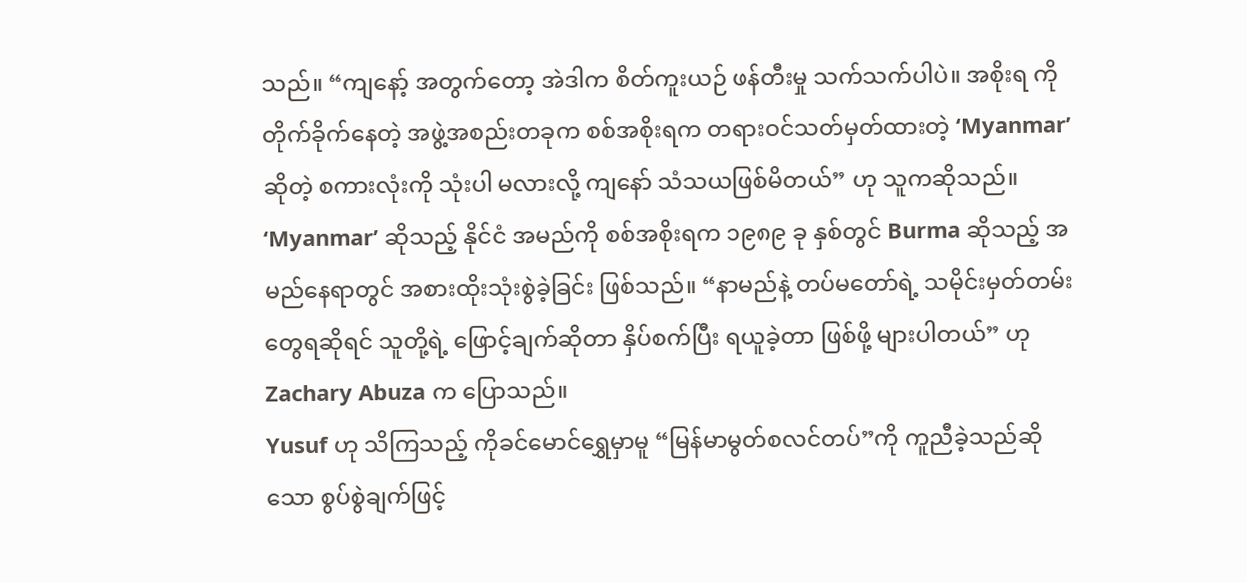သည်။ “ကျနော့် အတွက်တော့ အဲဒါက စိတ်ကူးယဉ် ဖန်တီးမှု သက်သက်ပါပဲ။ အစိုးရ ကို တိုက်ခိုက်နေတဲ့ အဖွဲ့အစည်းတခုက စစ်အစိုးရက တရားဝင်သတ်မှတ်ထားတဲ့ ‘Myanmar’ ဆိုတဲ့ စကားလုံးကို သုံးပါ မလားလို့ ကျနော် သံသယဖြစ်မိတယ်” ဟု သူကဆိုသည်။ ‘Myanmar’ ဆိုသည့် နိုင်ငံ အမည်ကို စစ်အစိုးရက ၁၉၈၉ ခု နှစ်တွင် Burma ဆိုသည့် အမည်နေရာတွင် အစားထိုးသုံးစွဲခဲ့ခြင်း ဖြစ်သည်။ “နာမည်နဲ့ တပ်မတော်ရဲ့ သမိုင်းမှတ်တမ်း တွေရဆိုရင် သူတို့ရဲ့ ဖြောင့်ချက်ဆိုတာ နှိပ်စက်ပြီး ရယူခဲ့တာ ဖြစ်ဖို့ များပါတယ်” ဟု Zachary Abuza က ပြောသည်။
Yusuf ဟု သိကြသည့် ကိုခင်မောင်ရွှေမှာမူ “မြန်မာမွတ်စလင်တပ်”ကို ကူညီခဲ့သည်ဆိုသော စွပ်စွဲချက်ဖြင့်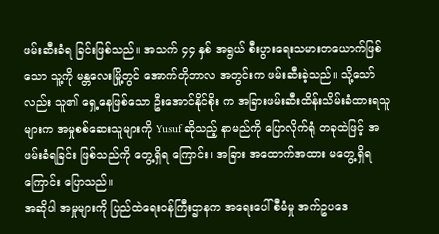ဖမ်းဆီးခံရ ခြင်းဖြစ်သည်။ အသက် ၄၄ နှစ် အရွယ် စီးပွားရေးသမားတယောက်ဖြစ်သော သူ့ကို မန္တလေးမြို့တွင် အောက်တိုဘာလ အတွင်းက ဖမ်းဆီးခဲ့သည်။ သို့သော်လည်း သူ၏ ရှေ့နေဖြစ်သော ဦးအောင်နိုင်စိုး က အခြားဖမ်းဆီးထိန်းသိမ်းခံထားရသူ များက အမှုစစ်ဆေးသူများကို Yusuf ဆိုသည့် နာမည်ကို ပြောလိုက်ရုံ တခုထဲဖြင့် အဖမ်းခံရခြင်း ဖြစ်သည်ကို တွေ့ရှိရ ကြောင်း၊ အခြား အထောက်အထား မတွေ့ရှိရကြောင်း ပြောသည်။
အဆိုပါ အမှုများကို ပြည်ထဲရေးဝန်ကြီးဌာနက အရေးပေါ်စီမံမှု အက်ဥပဒေ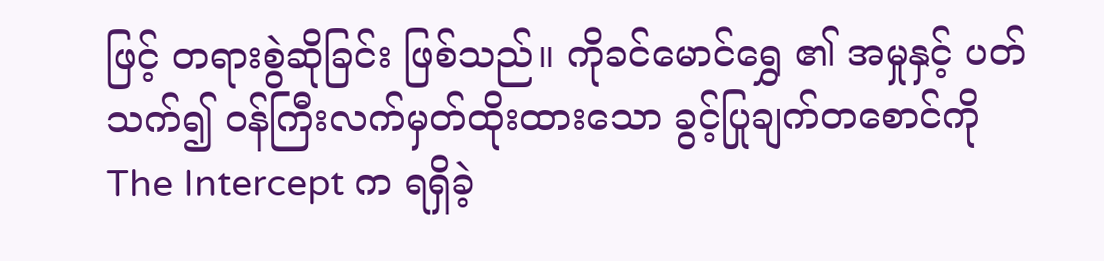ဖြင့် တရားစွဲဆိုခြင်း ဖြစ်သည်။ ကိုခင်မောင်ရွှေ ၏ အမှုနှင့် ပတ်သက်၍ ဝန်ကြီးလက်မှတ်ထိုးထားသော ခွင့်ပြုချက်တစောင်ကို The Intercept က ရရှိခဲ့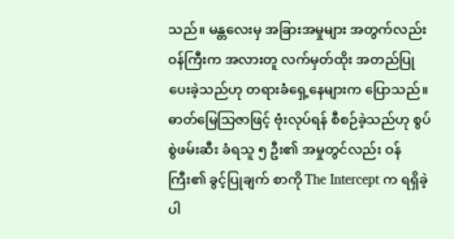သည်။ မန္တလေးမှ အခြားအမှုများ အတွက်လည်း ဝန်ကြီးက အလားတူ လက်မှတ်ထိုး အတည်ပြုပေးခဲ့သည်ဟု တရားခံရှေ့နေများက ပြောသည်။ ဓာတ်မြေသြဇာဖြင့် ဗုံးလုပ်ရန် စီစဉ်ခဲ့သည်ဟု စွပ်စွဲဖမ်းဆီး ခံရသူ ၅ ဦး၏ အမှုတွင်လည်း ဝန်ကြီး၏ ခွင့်ပြုချက် စာကို The Intercept က ရရှိခဲ့ပါ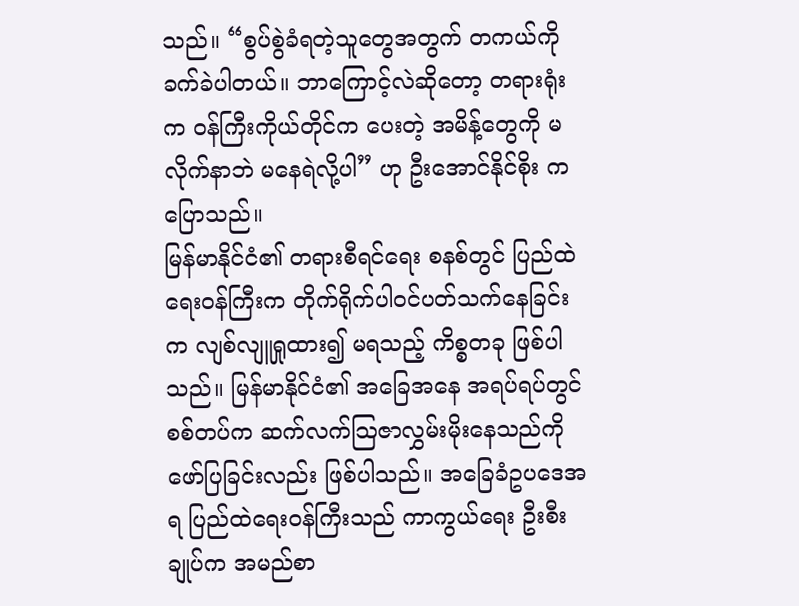သည်။ “စွပ်စွဲခံရတဲ့သူတွေအတွက် တကယ်ကို ခက်ခဲပါတယ်။ ဘာကြောင့်လဲဆိုတော့ တရားရုံးက ဝန်ကြီးကိုယ်တိုင်က ပေးတဲ့ အမိန့်တွေကို မလိုက်နာဘဲ မနေရဲလို့ပါ” ဟု ဦးအောင်နိုင်စိုး ကပြောသည်။
မြန်မာနိုင်ငံ၏ တရားစီရင်ရေး စနစ်တွင် ပြည်ထဲရေးဝန်ကြီးက တိုက်ရိုက်ပါဝင်ပတ်သက်နေခြင်းက လျစ်လျူရှုထား၍ မရသည့် ကိစ္စတခု ဖြစ်ပါသည်။ မြန်မာနိုင်ငံ၏ အခြေအနေ အရပ်ရပ်တွင် စစ်တပ်က ဆက်လက်သြဇာလွှမ်းမိုးနေသည်ကို ဖော်ပြခြင်းလည်း ဖြစ်ပါသည်။ အခြေခံဥပဒေအရ ပြည်ထဲရေးဝန်ကြီးသည် ကာကွယ်ရေး ဦးစီးချုပ်က အမည်စာ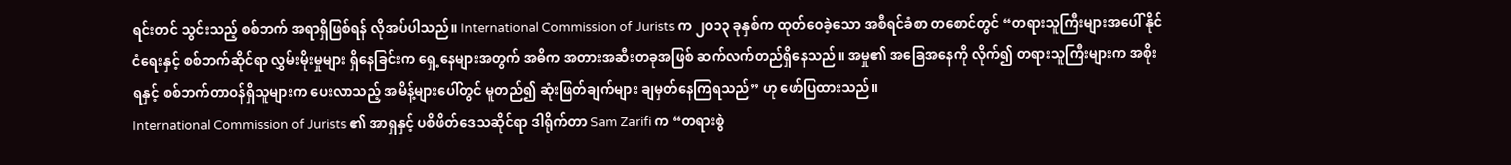ရင်းတင် သွင်းသည့် စစ်ဘက် အရာရှိဖြစ်ရန် လိုအပ်ပါသည်။ International Commission of Jurists က ၂၀၁၃ ခုနှစ်က ထုတ်ဝေခဲ့သော အစီရင်ခံစာ တစောင်တွင် “တရားသူကြီးများအပေါ် နိုင်ငံရေးနှင့် စစ်ဘက်ဆိုင်ရာ လွှမ်းမိုးမှုများ ရှိနေခြင်းက ရှေ့နေများအတွက် အဓိက အတားအဆီးတခုအဖြစ် ဆက်လက်တည်ရှိနေသည်။ အမှု၏ အခြေအနေကို လိုက်၍ တရားသူကြီးများက အစိုးရနှင့် စစ်ဘက်တာဝန်ရှိသူများက ပေးလာသည့် အမိန့်များပေါ်တွင် မူတည်၍ ဆုံးဖြတ်ချက်များ ချမှတ်နေကြရသည်” ဟု ဖော်ပြထားသည်။
International Commission of Jurists ၏ အာရှနှင့် ပစိဖိတ်ဒေသဆိုင်ရာ ဒါရိုက်တာ Sam Zarifi က “တရားစွဲ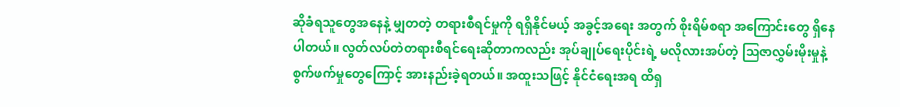ဆိုခံရသူတွေအနေနဲ့ မျှတတဲ့ တရားစီရင်မှုကို ရရှိနိုင်မယ့် အခွင့်အရေး အတွက် စိုးရိမ်စရာ အကြောင်းတွေ ရှိနေပါတယ်။ လွတ်လပ်တဲတရားစီရင်ရေးဆိုတာကလည်း အုပ်ချုပ်ရေးပိုင်းရဲ့ မလိုလားအပ်တဲ့ သြဇာလွှမ်းမိုးမှုနဲ့ စွက်ဖက်မှုတွေကြောင့် အားနည်းခဲ့ရတယ်။ အထူးသဖြင့် နိုင်ငံရေးအရ ထိရှ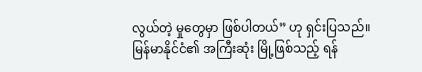လွယ်တဲ့ မှုတွေမှာ ဖြစ်ပါတယ်” ဟု ရှင်းပြသည်။
မြန်မာနိုင်ငံ၏ အကြီးဆုံး မြို့ဖြစ်သည့် ရန်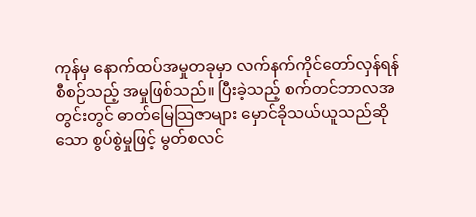ကုန်မှ နောက်ထပ်အမှုတခုမှာ လက်နက်ကိုင်တော်လှန်ရန် စီစဉ်သည့် အမှုဖြစ်သည်။ ပြီးခဲ့သည့် စက်တင်ဘာလအတွင်းတွင် ဓာတ်မြေသြဇာများ မှောင်ခိုသယ်ယူသည်ဆိုသော စွပ်စွဲမှုဖြင့် မွတ်စလင်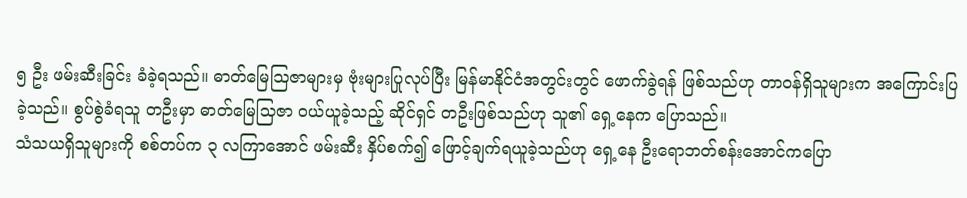၅ ဦး ဖမ်းဆီးခြင်း ခံခဲ့ရသည်။ ဓာတ်မြေသြဇာများမှ ဗုံးများပြုလုပ်ပြီး မြန်မာနိုင်ငံအတွင်းတွင် ဖောက်ခွဲရန် ဖြစ်သည်ဟု တာဝန်ရှိသူများက အကြောင်းပြခဲ့သည်။ စွပ်စွဲခံရသူ တဦးမှာ ဓာတ်မြေသြဇာ ဝယ်ယူခဲ့သည့် ဆိုင်ရှင် တဦးဖြစ်သည်ဟု သူ၏ ရှေ့နေက ပြောသည်။
သံသယရှိသူများကို စစ်တပ်က ၃ လကြာအောင် ဖမ်းဆီး နှိပ်စက်၍ ဖြောင့်ချက်ရယူခဲ့သည်ဟု ရှေ့နေ ဦးရောဘတ်စန်းအောင်ကပြော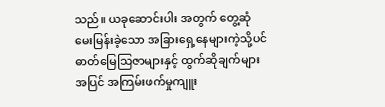သည်။ ယခုဆောင်းပါး အတွက် တွေ့ဆုံ မေးမြန်းခဲ့သော အခြားရှေ့နေများကဲ့သို့ပင် ဓာတ်မြေသြဇာများနှင့် ထွက်ဆိုချက်များအပြင် အကြမ်းဖက်မှုကျူး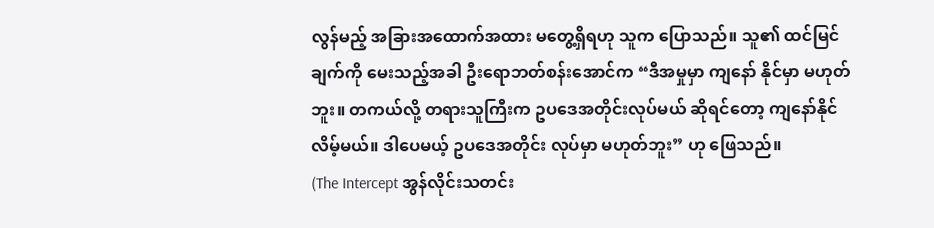လွန်မည့် အခြားအထောက်အထား မတွေ့ရှိရဟု သူက ပြောသည်။ သူ၏ ထင်မြင်ချက်ကို မေးသည့်အခါ ဦးရောဘတ်စန်းအောင်က “ဒီအမှုမှာ ကျနော် နိုင်မှာ မဟုတ်ဘူး။ တကယ်လို့ တရားသူကြီးက ဥပဒေအတိုင်းလုပ်မယ် ဆိုရင်တော့ ကျနော်နိုင်လိမ့်မယ်။ ဒါပေမယ့် ဥပဒေအတိုင်း လုပ်မှာ မဟုတ်ဘူး” ဟု ဖြေသည်။
(The Intercept အွန်လိုင်းသတင်း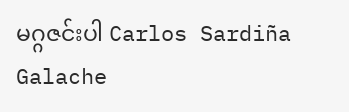မဂ္ဂဇင်းပါ Carlos Sardiña Galache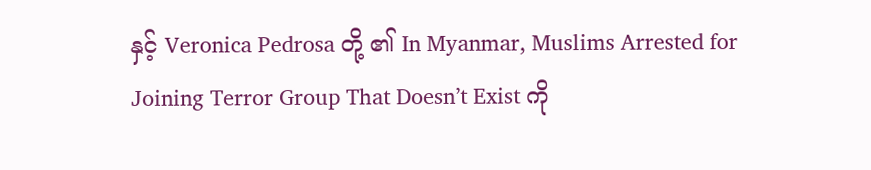နှင့် Veronica Pedrosa တို့ ၏ In Myanmar, Muslims Arrested for Joining Terror Group That Doesn’t Exist ကို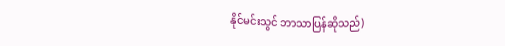နိုင်မင်းသွင် ဘာသာပြန်ဆိုသည်)